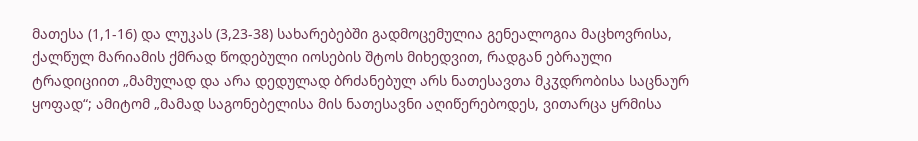მათესა (1,1-16) და ლუკას (3,23-38) სახარებებში გადმოცემულია გენეალოგია მაცხოვრისა, ქალწულ მარიამის ქმრად წოდებული იოსების შტოს მიხედვით, რადგან ებრაული ტრადიციით „მამულად და არა დედულად ბრძანებულ არს ნათესავთა მკჳდრობისა საცნაურ ყოფად“; ამიტომ „მამად საგონებელისა მის ნათესავნი აღიწერებოდეს, ვითარცა ყრმისა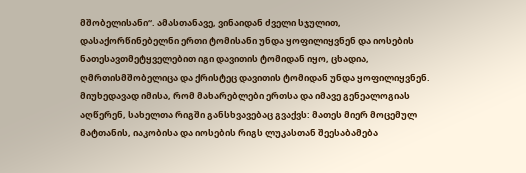მშობელისანი“. ამასთანავე, ვინაიდან ძველი სჯულით, დასაქორწინებელნი ერთი ტომისანი უნდა ყოფილიყვნენ და იოსების ნათესავთმეტყველებით იგი დავითის ტომიდან იყო, ცხადია, ღმრთისმშობელიცა და ქრისტეც დავითის ტომიდან უნდა ყოფილიყვნენ. მიუხედავად იმისა, რომ მახარებლები ერთსა და იმავე გენეალოგიას აღწერენ, სახელთა რიგში განსხვავებაც გვაქვს: მათეს მიერ მოცემულ მატთანის, იაკობისა და იოსების რიგს ლუკასთან შეესაბამება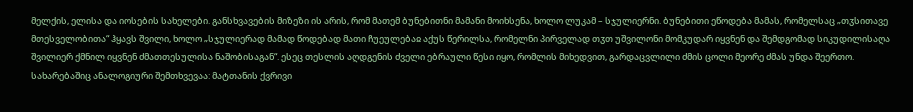მელქის, ელისა და იოსების სახელები. განსხვავების მიზეზი ის არის, რომ მათემ ბუნებითნი მამანი მოიხსენა, ხოლო ლუკამ – სჯულიერნი. ბუნებითი ეწოდება მამას, რომელსაც „თჳსითავე მთესველობითა“ ჰყავს შვილი, ხოლო „სჯულიერად მამად წოდებად მათი ჩუეულებაჲ აქუს წერილსა, რომელნი პირველად თჳთ უშვილონი მომკუდარ იყვნენ და შემდგომად სიკუდილისაღა შვილიერ ქმნილ იყვნენ ძმათთესულისა ნაშობისაგან“. ესეც თესლის აღდგენის ძველი ებრაული წესი იყო, რომლის მიხედვით, გარდაცვლილი ძმის ცოლი მეორე ძმას უნდა შეერთო. სახარებაშიც ანალოგიური შემთხვევაა: მატთანის ქვრივი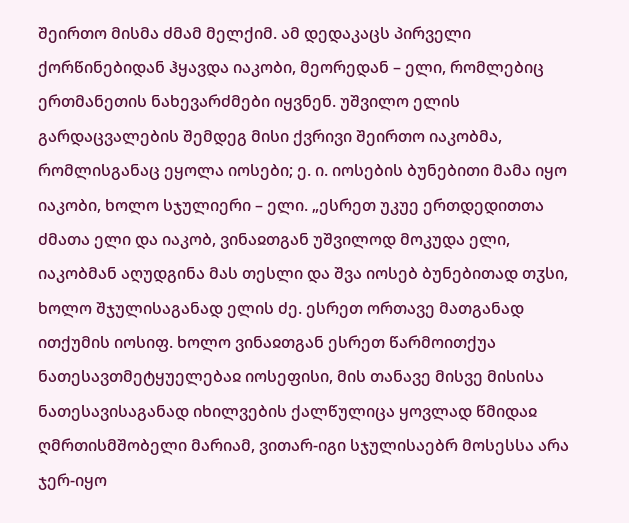შეირთო მისმა ძმამ მელქიმ. ამ დედაკაცს პირველი ქორწინებიდან ჰყავდა იაკობი, მეორედან – ელი, რომლებიც ერთმანეთის ნახევარძმები იყვნენ. უშვილო ელის გარდაცვალების შემდეგ მისი ქვრივი შეირთო იაკობმა, რომლისგანაც ეყოლა იოსები; ე. ი. იოსების ბუნებითი მამა იყო იაკობი, ხოლო სჯულიერი – ელი. „ესრეთ უკუე ერთდედითთა ძმათა ელი და იაკობ, ვინაჲთგან უშვილოდ მოკუდა ელი, იაკობმან აღუდგინა მას თესლი და შვა იოსებ ბუნებითად თჳსი, ხოლო შჯულისაგანად ელის ძე. ესრეთ ორთავე მათგანად ითქუმის იოსიფ. ხოლო ვინაჲთგან ესრეთ წარმოითქუა ნათესავთმეტყუელებაჲ იოსეფისი, მის თანავე მისვე მისისა ნათესავისაგანად იხილვების ქალწულიცა ყოვლად წმიდაჲ ღმრთისმშობელი მარიამ, ვითარ-იგი სჯულისაებრ მოსესსა არა ჯერ-იყო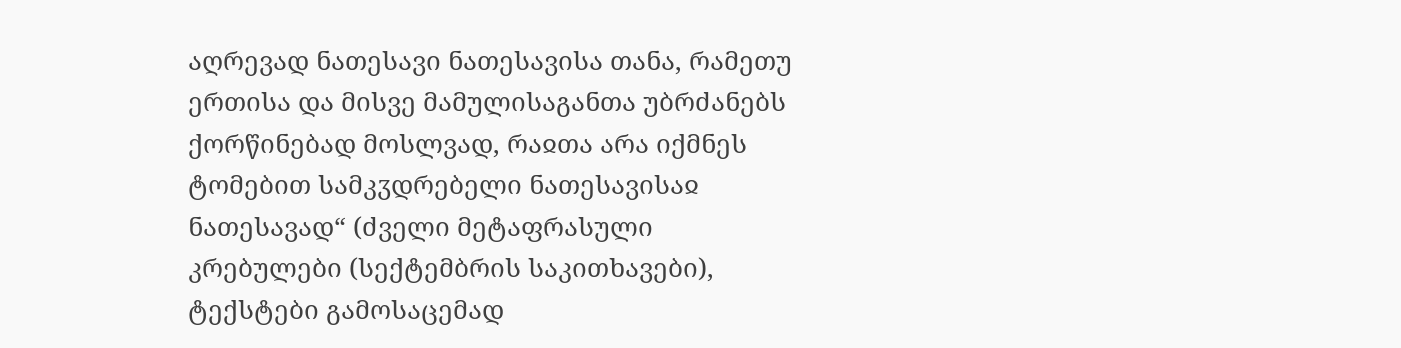აღრევად ნათესავი ნათესავისა თანა, რამეთუ ერთისა და მისვე მამულისაგანთა უბრძანებს ქორწინებად მოსლვად, რაჲთა არა იქმნეს ტომებით სამკჳდრებელი ნათესავისაჲ ნათესავად“ (ძველი მეტაფრასული კრებულები (სექტემბრის საკითხავები), ტექსტები გამოსაცემად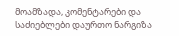მოამზადა, კომენტარები და საძიებლები დაურთო ნარგიზა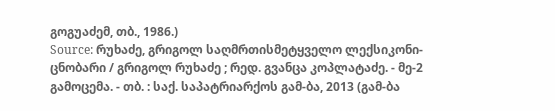გოგუაძემ, თბ., 1986.)
Source: რუხაძე, გრიგოლ საღმრთისმეტყველო ლექსიკონი-ცნობარი / გრიგოლ რუხაძე ; რედ. გვანცა კოპლატაძე. - მე-2 გამოცემა. - თბ. : საქ. საპატრიარქოს გამ-ბა, 2013 (გამ-ბა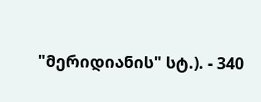"მერიდიანის" სტ.). - 340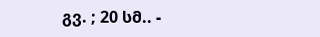გვ. ; 20 სმ.. -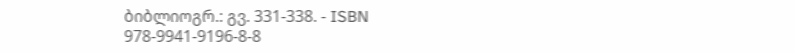ბიბლიოგრ.: გვ. 331-338. - ISBN 978-9941-9196-8-8